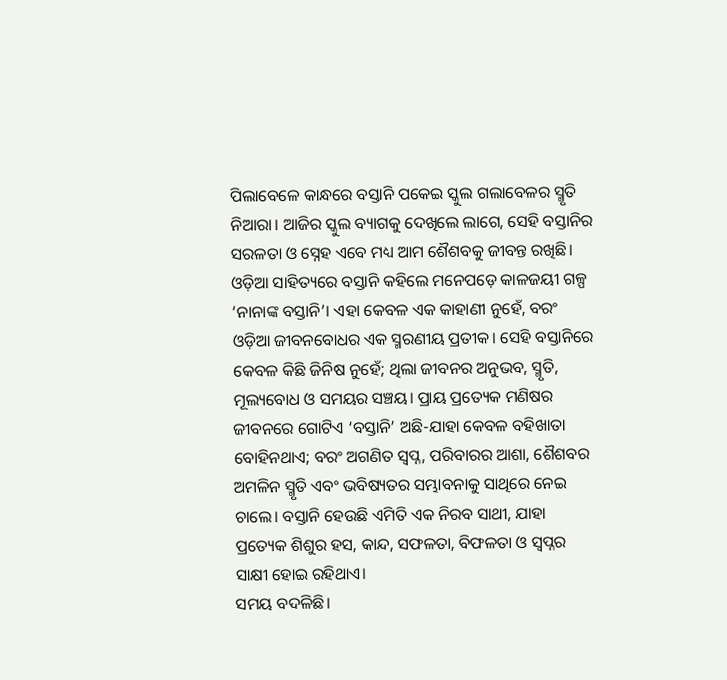ପିଲାବେଳେ କାନ୍ଧରେ ବସ୍ତାନି ପକେଇ ସ୍କୁଲ ଗଲାବେଳର ସ୍ମୃତି ନିଆରା। ଆଜିର ସ୍କୁଲ ବ୍ୟାଗକୁ ଦେଖିଲେ ଲାଗେ, ସେହି ବସ୍ତାନିର ସରଳତା ଓ ସ୍ନେହ ଏବେ ମଧ୍ୟ ଆମ ଶୈଶବକୁ ଜୀବନ୍ତ ରଖିଛି। ଓଡ଼ିଆ ସାହିତ୍ୟରେ ବସ୍ତାନି କହିଲେ ମନେପଡ଼େ କାଳଜୟୀ ଗଳ୍ପ ‘ନାନାଙ୍କ ବସ୍ତାନି’। ଏହା କେବଳ ଏକ କାହାଣୀ ନୁହେଁ, ବରଂ ଓଡ଼ିଆ ଜୀବନବୋଧର ଏକ ସ୍ମରଣୀୟ ପ୍ରତୀକ। ସେହି ବସ୍ତାନିରେ କେବଳ କିଛି ଜିନିଷ ନୁହେଁ; ଥିଲା ଜୀବନର ଅନୁଭବ, ସ୍ମୃତି, ମୂଲ୍ୟବୋଧ ଓ ସମୟର ସଞ୍ଚୟ। ପ୍ରାୟ ପ୍ରତ୍ୟେକ ମଣିଷର ଜୀବନରେ ଗୋଟିଏ ‘ବସ୍ତାନି’ ଅଛି-ଯାହା କେବଳ ବହିଖାତା ବୋହିନଥାଏ; ବରଂ ଅଗଣିତ ସ୍ବପ୍ନ, ପରିବାରର ଆଶା, ଶୈଶବର ଅମଳିନ ସ୍ମୃତି ଏବଂ ଭବିଷ୍ୟତର ସମ୍ଭାବନାକୁ ସାଥିରେ ନେଇ ଚାଲେ। ବସ୍ତାନି ହେଉଛି ଏମିତି ଏକ ନିରବ ସାଥୀ, ଯାହା ପ୍ରତ୍ୟେକ ଶିଶୁର ହସ, କାନ୍ଦ, ସଫଳତା, ବିଫଳତା ଓ ସ୍ବପ୍ନର ସାକ୍ଷୀ ହୋଇ ରହିଥାଏ।
ସମୟ ବଦଳିଛି।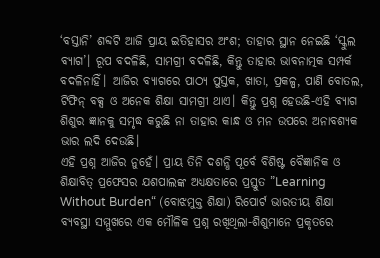‘ବସ୍ତାନି’ ଶବ୍ଦଟି ଆଜି ପ୍ରାୟ ଇତିହାସର ଅଂଶ; ତାହାର ସ୍ଥାନ ନେଇଛି ‘ସ୍କୁଲ ବ୍ୟାଗ’। ରୂପ ବଦଳିଛି, ସାମଗ୍ରୀ ବଦଳିଛି, କିନ୍ତୁ ତାହାର ଭାବନାତ୍ମକ ସମ୍ପର୍କ ବଦଳିନାହିଁ। ଆଜିର ବ୍ୟାଗରେ ପାଠ୍ୟ ପୁସ୍ତକ, ଖାତା, ପ୍ରକଳ୍ପ, ପାଣି ବୋତଲ, ଟିଫିନ୍ ବକ୍ସ ଓ ଅନେକ ଶିକ୍ଷା ସାମଗ୍ରୀ ଥାଏ। କିନ୍ତୁ ପ୍ରଶ୍ନ ହେଉଛି-ଏହି ବ୍ୟାଗ ଶିଶୁର ଜ୍ଞାନକୁ ସମୃଦ୍ଧ କରୁଛି ନା ତାହାର କାନ୍ଧ ଓ ମନ ଉପରେ ଅନାବଶ୍ୟକ ଭାର ଲଦି ଦେଉଛି।
ଏହି ପ୍ରଶ୍ନ ଆଜିର ନୁହେଁ। ପ୍ରାୟ ତିନି ଦଶନ୍ଧି ପୂର୍ବେ ବିଶିଷ୍ଟ ବୈଜ୍ଞାନିକ ଓ ଶିକ୍ଷାବିତ୍ ପ୍ରଫେସର ଯଶପାଲଙ୍କ ଅଧ୍ୟକ୍ଷତାରେ ପ୍ରସ୍ତୁତ ”Learning Without Burden“ (ବୋଝମୁକ୍ତ ଶିକ୍ଷା) ରିପୋର୍ଟ ଭାରତୀୟ ଶିକ୍ଷା ବ୍ୟବସ୍ଥା ସମ୍ମୁଖରେ ଏକ ମୌଳିକ ପ୍ରଶ୍ନ ରଖିଥିଲା-ଶିଶୁମାନେ ପ୍ରକୃତରେ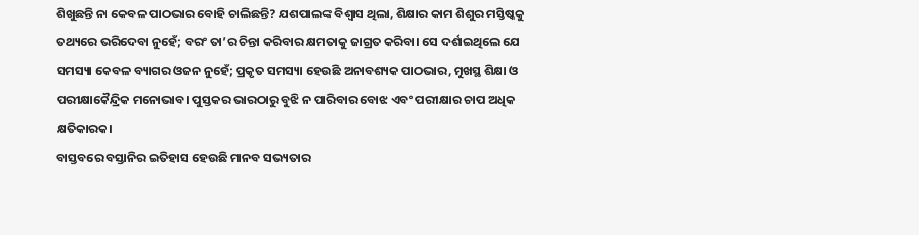ଶିଖୁଛନ୍ତି ନା କେବଳ ପାଠଭାର ବୋହି ଚାଲିଛନ୍ତି? ଯଶପାଲଙ୍କ ବିଶ୍ୱାସ ଥିଲା, ଶିକ୍ଷାର କାମ ଶିଶୁର ମସ୍ତିଷ୍କକୁ ତଥ୍ୟରେ ଭରିଦେବା ନୁହେଁ; ବରଂ ତା’ର ଚିନ୍ତା କରିବାର କ୍ଷମତାକୁ ଜାଗ୍ରତ କରିବା। ସେ ଦର୍ଶାଇଥିଲେ ଯେ ସମସ୍ୟା କେବଳ ବ୍ୟାଗର ଓଜନ ନୁହେଁ; ପ୍ରକୃତ ସମସ୍ୟା ହେଉଛି ଅନାବଶ୍ୟକ ପାଠଭାର, ମୁଖସ୍ଥ ଶିକ୍ଷା ଓ ପରୀକ୍ଷାକୈନ୍ଦ୍ରିକ ମନୋଭାବ। ପୁସ୍ତକର ଭାରଠାରୁ ବୁଝି ନ ପାରିବାର ବୋଝ ଏବଂ ପରୀକ୍ଷାର ଚାପ ଅଧିକ କ୍ଷତିକାରକ।
ବାସ୍ତବରେ ବସ୍ତାନିର ଇତିହାସ ହେଉଛି ମାନବ ସଭ୍ୟତାର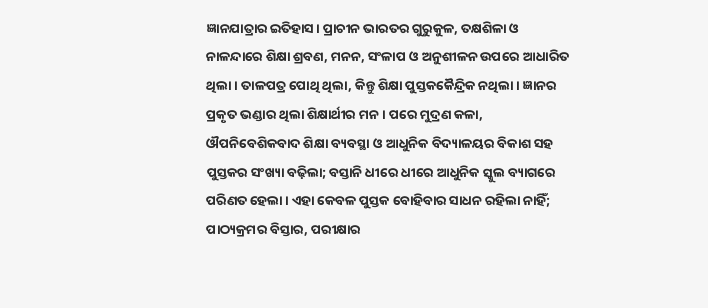ଜ୍ଞାନଯାତ୍ରାର ଇତିହାସ। ପ୍ରାଚୀନ ଭାରତର ଗୁରୁକୁଳ, ତକ୍ଷଶିଳା ଓ ନାଳନ୍ଦାରେ ଶିକ୍ଷା ଶ୍ରବଣ, ମନନ, ସଂଳାପ ଓ ଅନୁଶୀଳନ ଉପରେ ଆଧାରିତ ଥିଲା। ତାଳପତ୍ର ପୋଥି ଥିଲା, କିନ୍ତୁ ଶିକ୍ଷା ପୁସ୍ତକକୈନ୍ଦ୍ରିକ ନଥିଲା। ଜ୍ଞାନର ପ୍ରକୃତ ଭଣ୍ଡାର ଥିଲା ଶିକ୍ଷାର୍ଥୀର ମନ। ପରେ ମୁଦ୍ରଣ କଳା, ଔପନିବେଶିକବାଦ ଶିକ୍ଷା ବ୍ୟବସ୍ଥା ଓ ଆଧୁନିକ ବିଦ୍ୟାଳୟର ବିକାଶ ସହ ପୁସ୍ତକର ସଂଖ୍ୟା ବଢ଼ିଲା; ବସ୍ତାନି ଧୀରେ ଧୀରେ ଆଧୁନିକ ସ୍କୁଲ ବ୍ୟାଗରେ ପରିଣତ ହେଲା। ଏହା କେବଳ ପୁସ୍ତକ ବୋହିବାର ସାଧନ ରହିଲା ନାହିଁ; ପାଠ୍ୟକ୍ରମର ବିସ୍ତାର, ପରୀକ୍ଷାର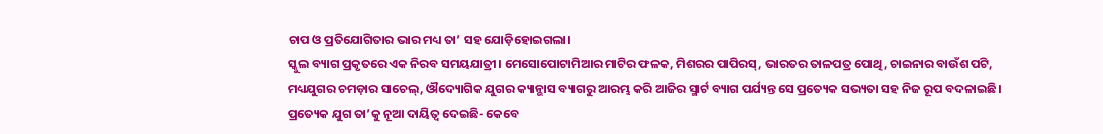ଚାପ ଓ ପ୍ରତିଯୋଗିତାର ଭାର ମଧ୍ୟ ତା’ ସହ ଯୋଡ଼ିହୋଇଗଲା।
ସ୍କୁଲ ବ୍ୟାଗ ପ୍ରକୃତରେ ଏକ ନିରବ ସମୟଯାତ୍ରୀ। ମେସୋପୋଟାମିଆର ମାଟିର ଫଳକ, ମିଶରର ପାପିରସ୍, ଭାରତର ତାଳପତ୍ର ପୋଥି, ଚାଇନାର ବାଉଁଶ ପଟି, ମଧ୍ୟଯୁଗର ଚମଡ଼ାର ସାଚେଲ୍, ଔଦ୍ୟୋଗିକ ଯୁଗର କ୍ୟାନ୍ଭାସ ବ୍ୟାଗରୁ ଆରମ୍ଭ କରି ଆଜିର ସ୍ମାର୍ଟ ବ୍ୟାଗ ପର୍ଯ୍ୟନ୍ତ ସେ ପ୍ରତ୍ୟେକ ସଭ୍ୟତା ସହ ନିଜ ରୂପ ବଦଳାଇଛି। ପ୍ରତ୍ୟେକ ଯୁଗ ତା’କୁ ନୂଆ ଦାୟିତ୍ୱ ଦେଇଛି- କେବେ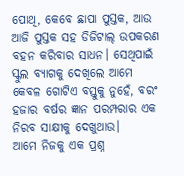ପୋଥି, କେବେ ଛାପା ପୁସ୍ତକ, ଆଉ ଆଜି ପୁସ୍ତକ ସହ ଡିଜିଟାଲ୍ ଉପକରଣ ବହନ କରିବାର ସାଧନ। ସେଥିପାଇଁ ସ୍କୁଲ ବ୍ୟାଗକୁ ଦେଖିଲେ ଆମେ କେବଳ ଗୋଟିଏ ବସ୍ତୁକୁ ନୁହେଁ, ବରଂ ହଜାର ବର୍ଷର ଜ୍ଞାନ ପରମ୍ପରାର ଏକ ନିରବ ସାକ୍ଷୀକୁ ଦେଖୁଥାଉ।
ଆମେ ନିଜକୁ ଏକ ପ୍ରଶ୍ନ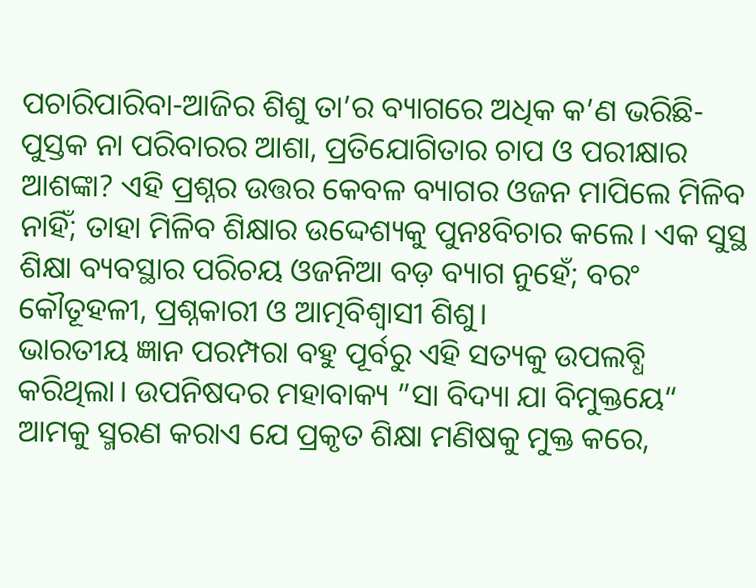ପଚାରିପାରିବା-ଆଜିର ଶିଶୁ ତା’ର ବ୍ୟାଗରେ ଅଧିକ କ’ଣ ଭରିଛି- ପୁସ୍ତକ ନା ପରିବାରର ଆଶା, ପ୍ରତିଯୋଗିତାର ଚାପ ଓ ପରୀକ୍ଷାର ଆଶଙ୍କା? ଏହି ପ୍ରଶ୍ନର ଉତ୍ତର କେବଳ ବ୍ୟାଗର ଓଜନ ମାପିଲେ ମିଳିବ ନାହିଁ; ତାହା ମିଳିବ ଶିକ୍ଷାର ଉଦ୍ଦେଶ୍ୟକୁ ପୁନଃବିଚାର କଲେ। ଏକ ସୁସ୍ଥ ଶିକ୍ଷା ବ୍ୟବସ୍ଥାର ପରିଚୟ ଓଜନିଆ ବଡ଼ ବ୍ୟାଗ ନୁହେଁ; ବରଂ କୌତୂହଳୀ, ପ୍ରଶ୍ନକାରୀ ଓ ଆତ୍ମବିଶ୍ୱାସୀ ଶିଶୁ।
ଭାରତୀୟ ଜ୍ଞାନ ପରମ୍ପରା ବହୁ ପୂର୍ବରୁ ଏହି ସତ୍ୟକୁ ଉପଲବ୍ଧି କରିଥିଲା। ଉପନିଷଦର ମହାବାକ୍ୟ ”ସା ବିଦ୍ୟା ଯା ବିମୁକ୍ତୟେ“ ଆମକୁ ସ୍ମରଣ କରାଏ ଯେ ପ୍ରକୃତ ଶିକ୍ଷା ମଣିଷକୁ ମୁକ୍ତ କରେ,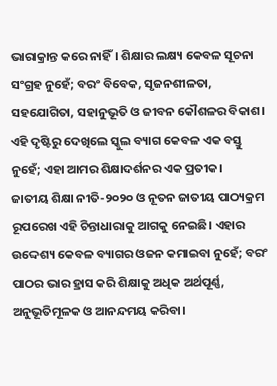ଭାରାକ୍ରାନ୍ତ କରେ ନାହିଁ। ଶିକ୍ଷାର ଲକ୍ଷ୍ୟ କେବଳ ସୂଚନା ସଂଗ୍ରହ ନୁହେଁ; ବରଂ ବିବେକ, ସୃଜନଶୀଳତା, ସହଯୋଗିତା, ସହାନୁଭୂତି ଓ ଜୀବନ କୌଶଳର ବିକାଶ। ଏହି ଦୃଷ୍ଟିରୁ ଦେଖିଲେ ସ୍କୁଲ ବ୍ୟାଗ କେବଳ ଏକ ବସ୍ତୁ ନୁହେଁ; ଏହା ଆମର ଶିକ୍ଷାଦର୍ଶନର ଏକ ପ୍ରତୀକ।
ଜାତୀୟ ଶିକ୍ଷା ନୀତି-୨୦୨୦ ଓ ନୂତନ ଜାତୀୟ ପାଠ୍ୟକ୍ରମ ରୂପରେଖ ଏହି ଚିନ୍ତାଧାରାକୁ ଆଗକୁ ନେଇଛି। ଏହାର ଉଦ୍ଦେଶ୍ୟ କେବଳ ବ୍ୟାଗର ଓଜନ କମାଇବା ନୁହେଁ; ବରଂ ପାଠର ଭାର ହ୍ରାସ କରି ଶିକ୍ଷାକୁ ଅଧିକ ଅର୍ଥପୂର୍ଣ୍ଣ, ଅନୁଭୂତିମୂଳକ ଓ ଆନନ୍ଦମୟ କରିବା।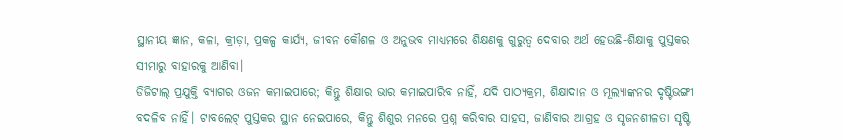ସ୍ଥାନୀୟ ଜ୍ଞାନ, କଳା, କ୍ରୀଡ଼ା, ପ୍ରକଳ୍ପ କାର୍ଯ୍ୟ, ଜୀବନ କୌଶଳ ଓ ଅନୁଭବ ମାଧ୍ୟମରେ ଶିକ୍ଷଣକୁ ଗୁରୁତ୍ୱ ଦେବାର ଅର୍ଥ ହେଉଛି-ଶିକ୍ଷାକୁ ପୁସ୍ତକର ସୀମାରୁ ବାହାରକୁ ଆଣିବା।
ଡିଜିଟାଲ୍ ପ୍ରଯୁକ୍ତି ବ୍ୟାଗର ଓଜନ କମାଇପାରେ; କିନ୍ତୁ ଶିକ୍ଷାର ଭାର କମାଇପାରିବ ନାହିଁ, ଯଦି ପାଠ୍ୟକ୍ରମ, ଶିକ୍ଷାଦାନ ଓ ମୂଲ୍ୟାଙ୍କନର ଦୃଷ୍ଟିଭଙ୍ଗୀ ବଦଳିବ ନାହିଁ। ଟାବଲେଟ୍ ପୁସ୍ତକର ସ୍ଥାନ ନେଇପାରେ, କିନ୍ତୁ ଶିଶୁର ମନରେ ପ୍ରଶ୍ନ କରିବାର ସାହସ, ଜାଣିବାର ଆଗ୍ରହ ଓ ସୃଜନଶୀଳତା ସୃଷ୍ଟି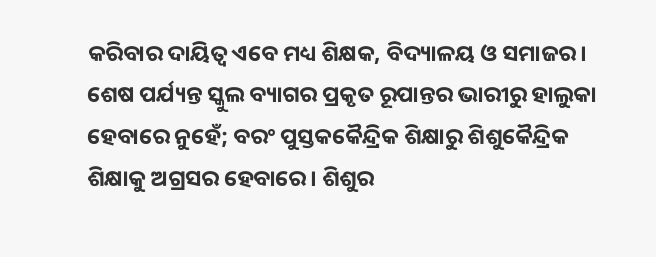କରିବାର ଦାୟିତ୍ୱ ଏବେ ମଧ୍ୟ ଶିକ୍ଷକ, ବିଦ୍ୟାଳୟ ଓ ସମାଜର।
ଶେଷ ପର୍ଯ୍ୟନ୍ତ ସ୍କୁଲ ବ୍ୟାଗର ପ୍ରକୃତ ରୂପାନ୍ତର ଭାରୀରୁ ହାଲୁକା ହେବାରେ ନୁହେଁ; ବରଂ ପୁସ୍ତକକୈନ୍ଦ୍ରିକ ଶିକ୍ଷାରୁ ଶିଶୁକୈନ୍ଦ୍ରିକ ଶିକ୍ଷାକୁ ଅଗ୍ରସର ହେବାରେ। ଶିଶୁର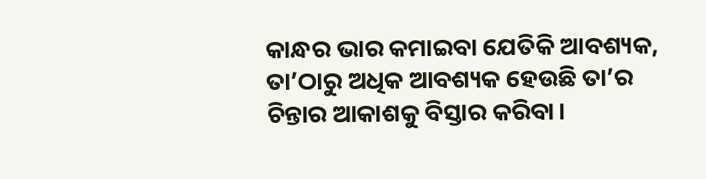କାନ୍ଧର ଭାର କମାଇବା ଯେତିକି ଆବଶ୍ୟକ, ତା’ଠାରୁ ଅଧିକ ଆବଶ୍ୟକ ହେଉଛି ତା’ର ଚିନ୍ତାର ଆକାଶକୁ ବିସ୍ତାର କରିବା।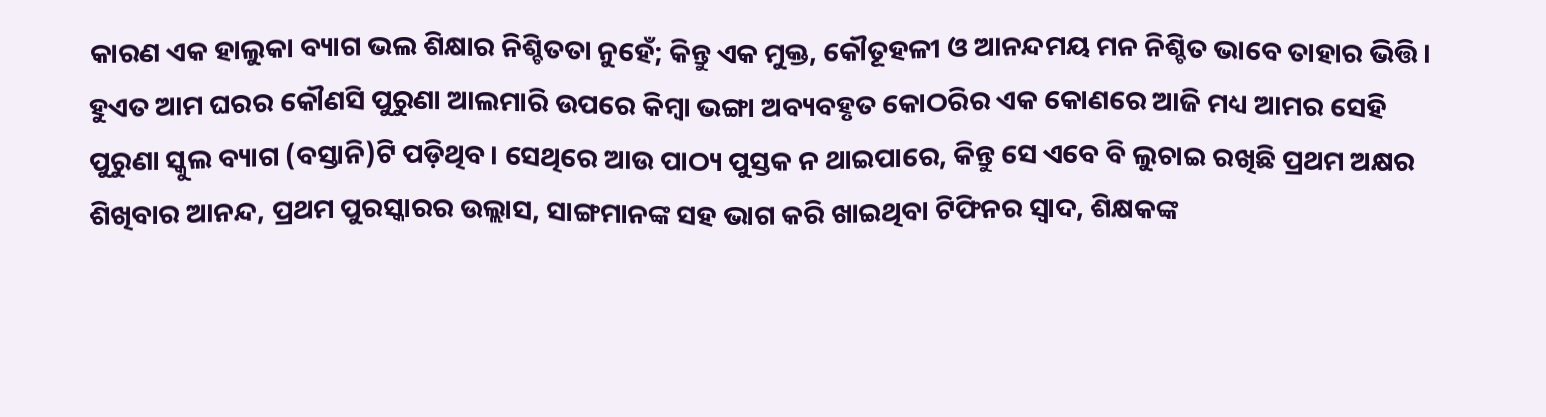କାରଣ ଏକ ହାଲୁକା ବ୍ୟାଗ ଭଲ ଶିକ୍ଷାର ନିଶ୍ଚିତତା ନୁହେଁ; କିନ୍ତୁ ଏକ ମୁକ୍ତ, କୌତୂହଳୀ ଓ ଆନନ୍ଦମୟ ମନ ନିଶ୍ଚିତ ଭାବେ ତାହାର ଭିତ୍ତି।
ହୁଏତ ଆମ ଘରର କୌଣସି ପୁରୁଣା ଆଲମାରି ଉପରେ କିମ୍ବା ଭଙ୍ଗା ଅବ୍ୟବହୃତ କୋଠରିର ଏକ କୋଣରେ ଆଜି ମଧ୍ୟ ଆମର ସେହି ପୁରୁଣା ସ୍କୁଲ ବ୍ୟାଗ (ବସ୍ତାନି)ଟି ପଡ଼ିଥିବ। ସେଥିରେ ଆଉ ପାଠ୍ୟ ପୁସ୍ତକ ନ ଥାଇପାରେ, କିନ୍ତୁ ସେ ଏବେ ବି ଲୁଚାଇ ରଖିଛି ପ୍ରଥମ ଅକ୍ଷର ଶିଖିବାର ଆନନ୍ଦ, ପ୍ରଥମ ପୁରସ୍କାରର ଉଲ୍ଲାସ, ସାଙ୍ଗମାନଙ୍କ ସହ ଭାଗ କରି ଖାଇଥିବା ଟିଫିନର ସ୍ବାଦ, ଶିକ୍ଷକଙ୍କ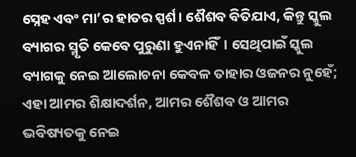ସ୍ନେହ ଏବଂ ମା’ର ହାତର ସ୍ପର୍ଶ। ଶୈଶବ ବିତିଯାଏ, କିନ୍ତୁ ସ୍କୁଲ ବ୍ୟାଗର ସ୍ମୃତି କେବେ ପୁରୁଣା ହୁଏନାହିଁ। ସେଥିପାଇଁ ସ୍କୁଲ ବ୍ୟାଗକୁ ନେଇ ଆଲୋଚନା କେବଳ ତାହାର ଓଜନର ନୁହେଁ; ଏହା ଆମର ଶିକ୍ଷାଦର୍ଶନ, ଆମର ଶୈଶବ ଓ ଆମର ଭବିଷ୍ୟତକୁ ନେଇ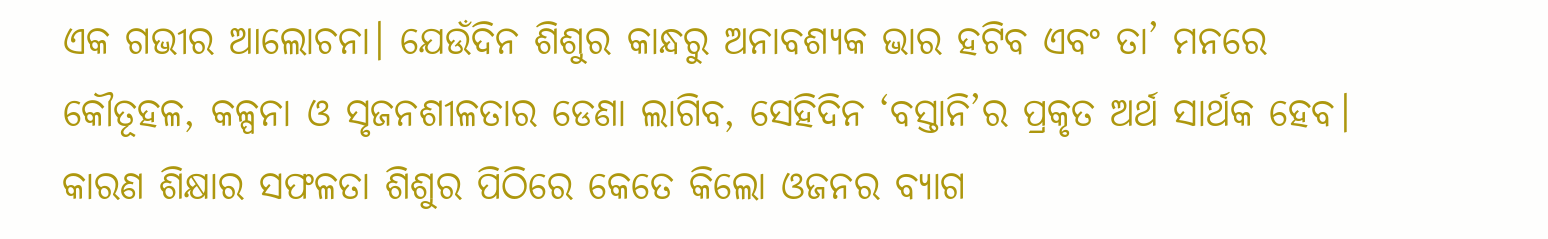ଏକ ଗଭୀର ଆଲୋଚନା। ଯେଉଁଦିନ ଶିଶୁର କାନ୍ଧରୁ ଅନାବଶ୍ୟକ ଭାର ହଟିବ ଏବଂ ତା’ ମନରେ କୌତୂହଳ, କଳ୍ପନା ଓ ସୃଜନଶୀଳତାର ଡେଣା ଲାଗିବ, ସେହିଦିନ ‘ବସ୍ତାନି’ର ପ୍ରକୃତ ଅର୍ଥ ସାର୍ଥକ ହେବ। କାରଣ ଶିକ୍ଷାର ସଫଳତା ଶିଶୁର ପିଠିରେ କେତେ କିଲୋ ଓଜନର ବ୍ୟାଗ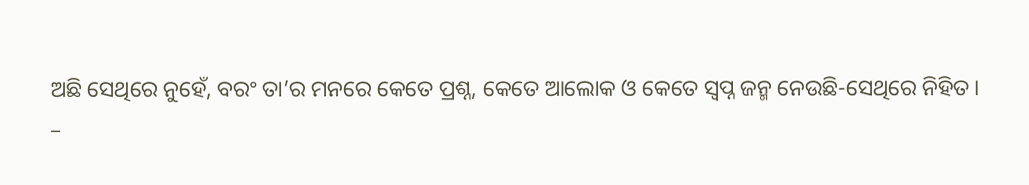ଅଛି ସେଥିରେ ନୁହେଁ, ବରଂ ତା’ର ମନରେ କେତେ ପ୍ରଶ୍ନ, କେତେ ଆଲୋକ ଓ କେତେ ସ୍ବପ୍ନ ଜନ୍ମ ନେଉଛି-ସେଥିରେ ନିହିତ।
–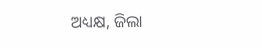ଅଧ୍ୟକ୍ଷ, ଜିଲା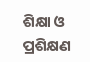ଶିକ୍ଷା ଓ ପ୍ରଶିକ୍ଷଣ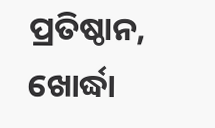ପ୍ରତିଷ୍ଠାନ, ଖୋର୍ଦ୍ଧା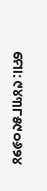ମୋ: ୯୪୩୮୫୯୦୬୨୪